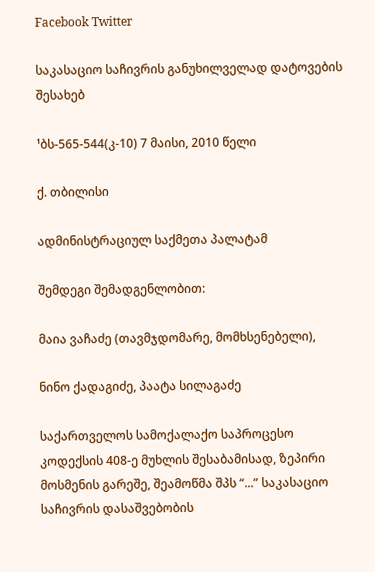Facebook Twitter

საკასაციო საჩივრის განუხილველად დატოვების შესახებ

¹ბს-565-544(კ-10) 7 მაისი, 2010 წელი

ქ. თბილისი

ადმინისტრაციულ საქმეთა პალატამ

შემდეგი შემადგენლობით:

მაია ვაჩაძე (თავმჯდომარე, მომხსენებელი),

ნინო ქადაგიძე, პაატა სილაგაძე

საქართველოს სამოქალაქო საპროცესო კოდექსის 408-ე მუხლის შესაბამისად, ზეპირი მოსმენის გარეშე, შეამოწმა შპს “...” საკასაციო საჩივრის დასაშვებობის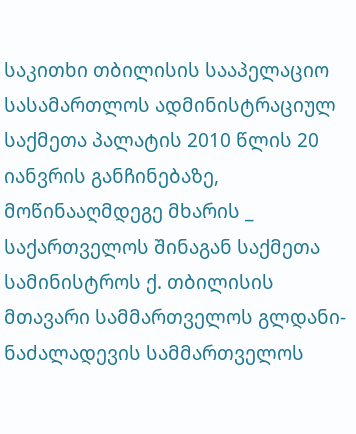საკითხი თბილისის სააპელაციო სასამართლოს ადმინისტრაციულ საქმეთა პალატის 2010 წლის 20 იანვრის განჩინებაზე, მოწინააღმდეგე მხარის _ საქართველოს შინაგან საქმეთა სამინისტროს ქ. თბილისის მთავარი სამმართველოს გლდანი-ნაძალადევის სამმართველოს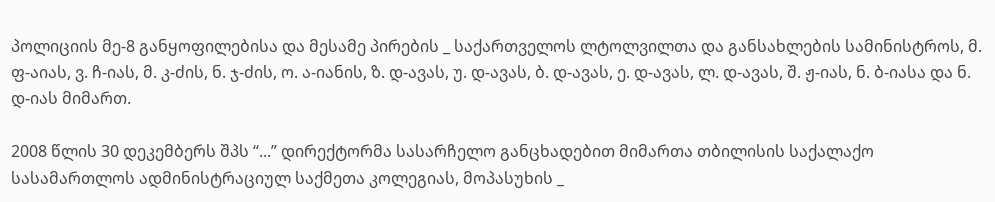პოლიციის მე-8 განყოფილებისა და მესამე პირების _ საქართველოს ლტოლვილთა და განსახლების სამინისტროს, მ. ფ-აიას, ვ. ჩ-იას, მ. კ-ძის, ნ. ჯ-ძის, ო. ა-იანის, ზ. დ-ავას, უ. დ-ავას, ბ. დ-ავას, ე. დ-ავას, ლ. დ-ავას, შ. ჟ-იას, ნ. ბ-იასა და ნ. დ-იას მიმართ.

2008 წლის 30 დეკემბერს შპს “...” დირექტორმა სასარჩელო განცხადებით მიმართა თბილისის საქალაქო სასამართლოს ადმინისტრაციულ საქმეთა კოლეგიას, მოპასუხის _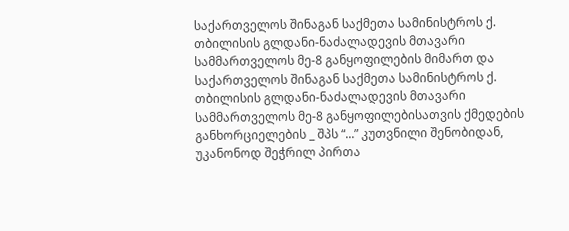საქართველოს შინაგან საქმეთა სამინისტროს ქ. თბილისის გლდანი-ნაძალადევის მთავარი სამმართველოს მე-8 განყოფილების მიმართ და საქართველოს შინაგან საქმეთა სამინისტროს ქ. თბილისის გლდანი-ნაძალადევის მთავარი სამმართველოს მე-8 განყოფილებისათვის ქმედების განხორციელების _ შპს “...” კუთვნილი შენობიდან, უკანონოდ შეჭრილ პირთა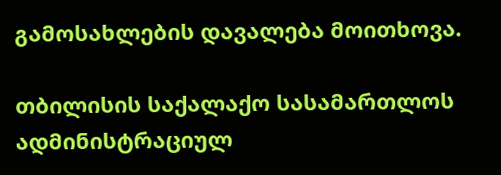გამოსახლების დავალება მოითხოვა.

თბილისის საქალაქო სასამართლოს ადმინისტრაციულ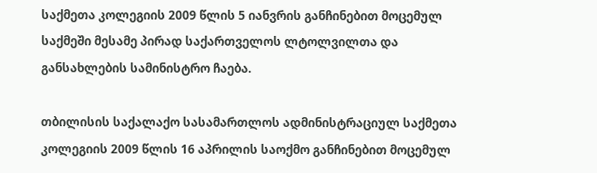საქმეთა კოლეგიის 2009 წლის 5 იანვრის განჩინებით მოცემულ საქმეში მესამე პირად საქართველოს ლტოლვილთა და განსახლების სამინისტრო ჩაება.

თბილისის საქალაქო სასამართლოს ადმინისტრაციულ საქმეთა კოლეგიის 2009 წლის 16 აპრილის საოქმო განჩინებით მოცემულ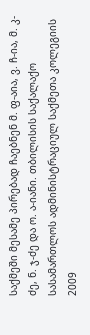საქმეში მესამე პირებად ჩაებნენ მ. ფ-აია, ვ. ჩ-ია, მ. კ-ძე, ნ. ჯ-ძე და ო. ა-იანი. თბილისის საქალაქო სასამართლოს ადმინისტრაციულ საქმეთა კოლეგიის 2009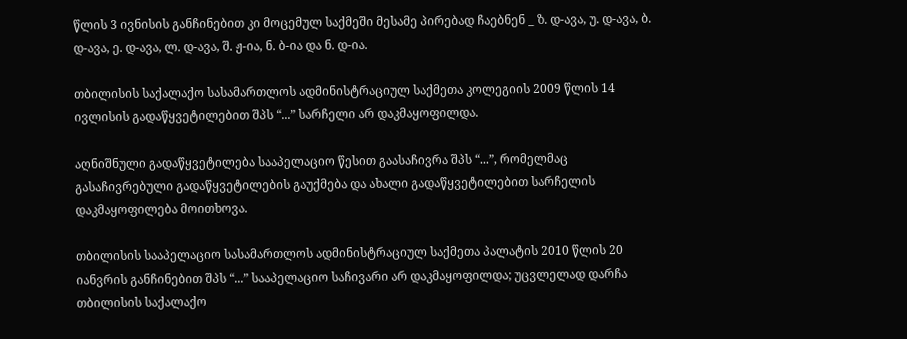წლის 3 ივნისის განჩინებით კი მოცემულ საქმეში მესამე პირებად ჩაებნენ _ ზ. დ-ავა, უ. დ-ავა, ბ. დ-ავა, ე. დ-ავა, ლ. დ-ავა, შ. ჟ-ია, ნ. ბ-ია და ნ. დ-ია.

თბილისის საქალაქო სასამართლოს ადმინისტრაციულ საქმეთა კოლეგიის 2009 წლის 14 ივლისის გადაწყვეტილებით შპს “...” სარჩელი არ დაკმაყოფილდა.

აღნიშნული გადაწყვეტილება სააპელაციო წესით გაასაჩივრა შპს “...”, რომელმაც გასაჩივრებული გადაწყვეტილების გაუქმება და ახალი გადაწყვეტილებით სარჩელის დაკმაყოფილება მოითხოვა.

თბილისის სააპელაციო სასამართლოს ადმინისტრაციულ საქმეთა პალატის 2010 წლის 20 იანვრის განჩინებით შპს “...” სააპელაციო საჩივარი არ დაკმაყოფილდა; უცვლელად დარჩა თბილისის საქალაქო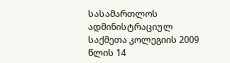სასამართლოს ადმინისტრაციულ საქმეთა კოლეგიის 2009 წლის 14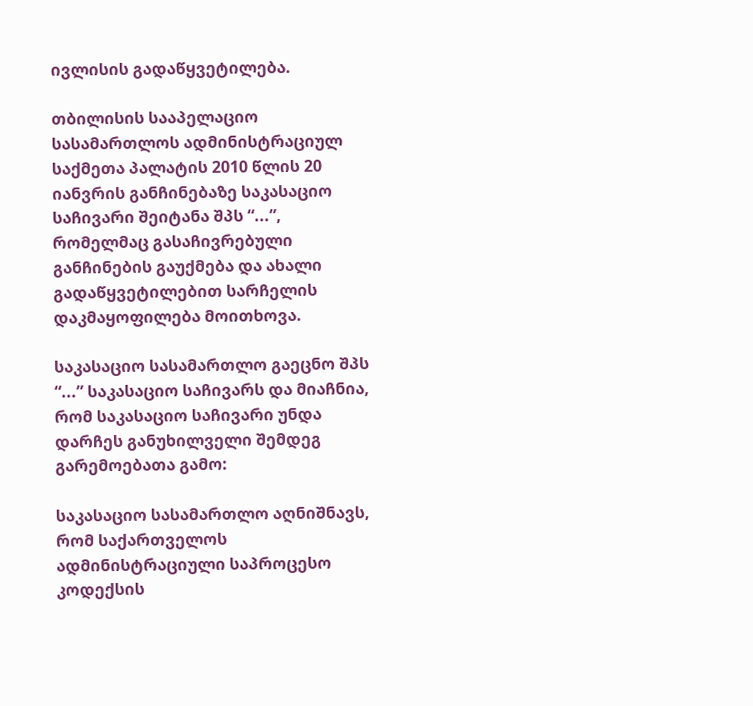ივლისის გადაწყვეტილება.

თბილისის სააპელაციო სასამართლოს ადმინისტრაციულ საქმეთა პალატის 2010 წლის 20 იანვრის განჩინებაზე საკასაციო საჩივარი შეიტანა შპს “...”, რომელმაც გასაჩივრებული განჩინების გაუქმება და ახალი გადაწყვეტილებით სარჩელის დაკმაყოფილება მოითხოვა.

საკასაციო სასამართლო გაეცნო შპს “...” საკასაციო საჩივარს და მიაჩნია, რომ საკასაციო საჩივარი უნდა დარჩეს განუხილველი შემდეგ გარემოებათა გამო:

საკასაციო სასამართლო აღნიშნავს, რომ საქართველოს ადმინისტრაციული საპროცესო კოდექსის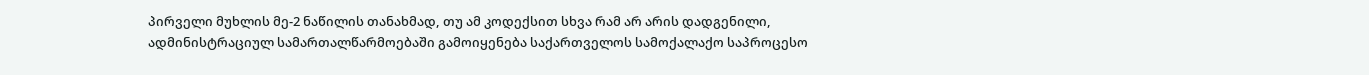პირველი მუხლის მე-2 ნაწილის თანახმად, თუ ამ კოდექსით სხვა რამ არ არის დადგენილი, ადმინისტრაციულ სამართალწარმოებაში გამოიყენება საქართველოს სამოქალაქო საპროცესო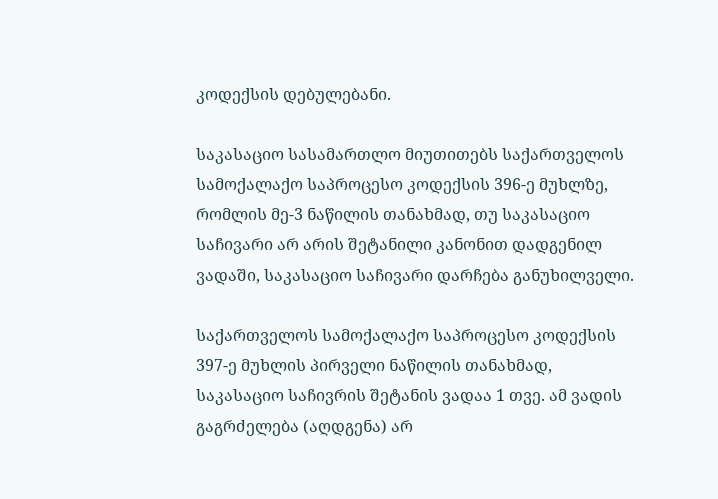კოდექსის დებულებანი.

საკასაციო სასამართლო მიუთითებს საქართველოს სამოქალაქო საპროცესო კოდექსის 396-ე მუხლზე, რომლის მე-3 ნაწილის თანახმად, თუ საკასაციო საჩივარი არ არის შეტანილი კანონით დადგენილ ვადაში, საკასაციო საჩივარი დარჩება განუხილველი.

საქართველოს სამოქალაქო საპროცესო კოდექსის 397-ე მუხლის პირველი ნაწილის თანახმად, საკასაციო საჩივრის შეტანის ვადაა 1 თვე. ამ ვადის გაგრძელება (აღდგენა) არ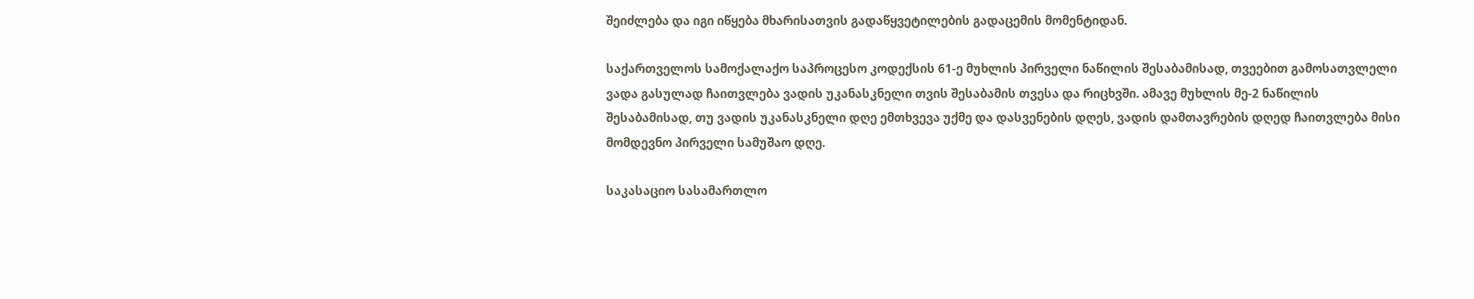შეიძლება და იგი იწყება მხარისათვის გადაწყვეტილების გადაცემის მომენტიდან.

საქართველოს სამოქალაქო საპროცესო კოდექსის 61-ე მუხლის პირველი ნაწილის შესაბამისად, თვეებით გამოსათვლელი ვადა გასულად ჩაითვლება ვადის უკანასკნელი თვის შესაბამის თვესა და რიცხვში. ამავე მუხლის მე-2 ნაწილის შესაბამისად, თუ ვადის უკანასკნელი დღე ემთხვევა უქმე და დასვენების დღეს, ვადის დამთავრების დღედ ჩაითვლება მისი მომდევნო პირველი სამუშაო დღე.

საკასაციო სასამართლო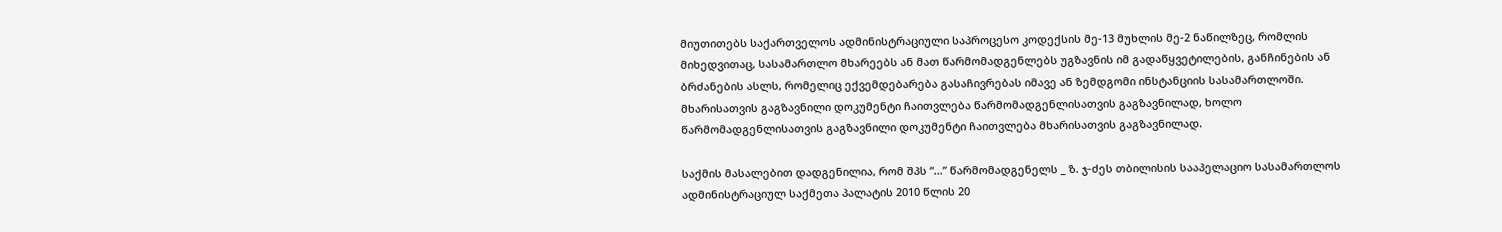მიუთითებს საქართველოს ადმინისტრაციული საპროცესო კოდექსის მე-13 მუხლის მე-2 ნაწილზეც, რომლის მიხედვითაც, სასამართლო მხარეებს ან მათ წარმომადგენლებს უგზავნის იმ გადაწყვეტილების, განჩინების ან ბრძანების ასლს, რომელიც ექვემდებარება გასაჩივრებას იმავე ან ზემდგომი ინსტანციის სასამართლოში. მხარისათვის გაგზავნილი დოკუმენტი ჩაითვლება წარმომადგენლისათვის გაგზავნილად, ხოლო წარმომადგენლისათვის გაგზავნილი დოკუმენტი ჩაითვლება მხარისათვის გაგზავნილად.

საქმის მასალებით დადგენილია, რომ შპს “...” წარმომადგენელს _ ზ. ჯ-ძეს თბილისის სააპელაციო სასამართლოს ადმინისტრაციულ საქმეთა პალატის 2010 წლის 20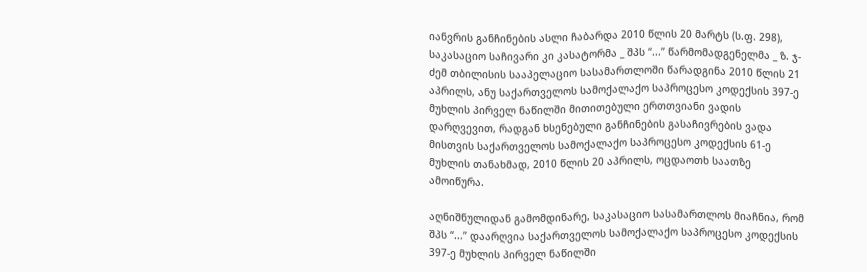იანვრის განჩინების ასლი ჩაბარდა 2010 წლის 20 მარტს (ს.ფ. 298), საკასაციო საჩივარი კი კასატორმა _ შპს “...” წარმომადგენელმა _ ზ. ჯ-ძემ თბილისის სააპელაციო სასამართლოში წარადგინა 2010 წლის 21 აპრილს, ანუ საქართველოს სამოქალაქო საპროცესო კოდექსის 397-ე მუხლის პირველ ნაწილში მითითებული ერთთვიანი ვადის დარღვევით, რადგან ხსენებული განჩინების გასაჩივრების ვადა მისთვის საქართველოს სამოქალაქო საპროცესო კოდექსის 61-ე მუხლის თანახმად, 2010 წლის 20 აპრილს, ოცდაოთხ საათზე ამოიწურა.

აღნიშნულიდან გამომდინარე, საკასაციო სასამართლოს მიაჩნია, რომ შპს “...” დაარღვია საქართველოს სამოქალაქო საპროცესო კოდექსის 397-ე მუხლის პირველ ნაწილში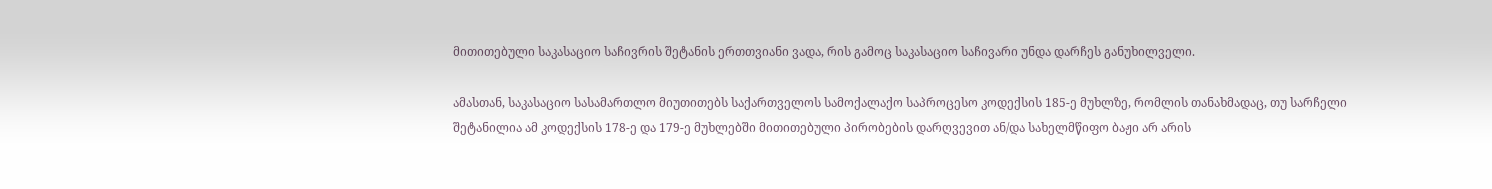მითითებული საკასაციო საჩივრის შეტანის ერთთვიანი ვადა, რის გამოც საკასაციო საჩივარი უნდა დარჩეს განუხილველი.

ამასთან, საკასაციო სასამართლო მიუთითებს საქართველოს სამოქალაქო საპროცესო კოდექსის 185-ე მუხლზე, რომლის თანახმადაც, თუ სარჩელი შეტანილია ამ კოდექსის 178-ე და 179-ე მუხლებში მითითებული პირობების დარღვევით ან/და სახელმწიფო ბაჟი არ არის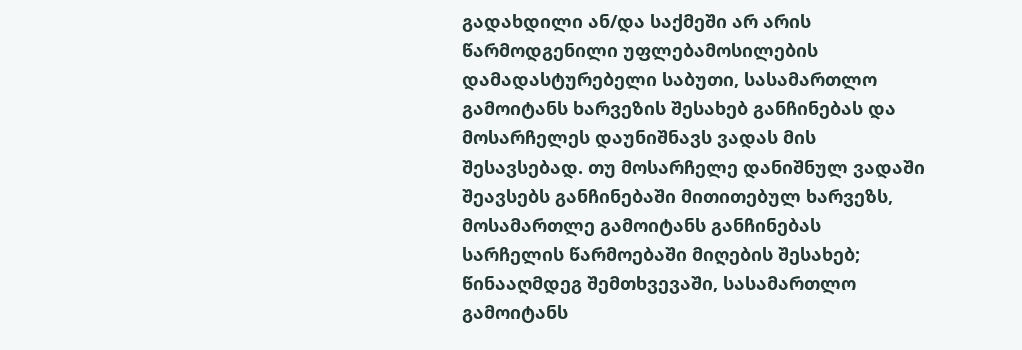გადახდილი ან/და საქმეში არ არის წარმოდგენილი უფლებამოსილების დამადასტურებელი საბუთი, სასამართლო გამოიტანს ხარვეზის შესახებ განჩინებას და მოსარჩელეს დაუნიშნავს ვადას მის შესავსებად. თუ მოსარჩელე დანიშნულ ვადაში შეავსებს განჩინებაში მითითებულ ხარვეზს, მოსამართლე გამოიტანს განჩინებას სარჩელის წარმოებაში მიღების შესახებ; წინააღმდეგ შემთხვევაში, სასამართლო გამოიტანს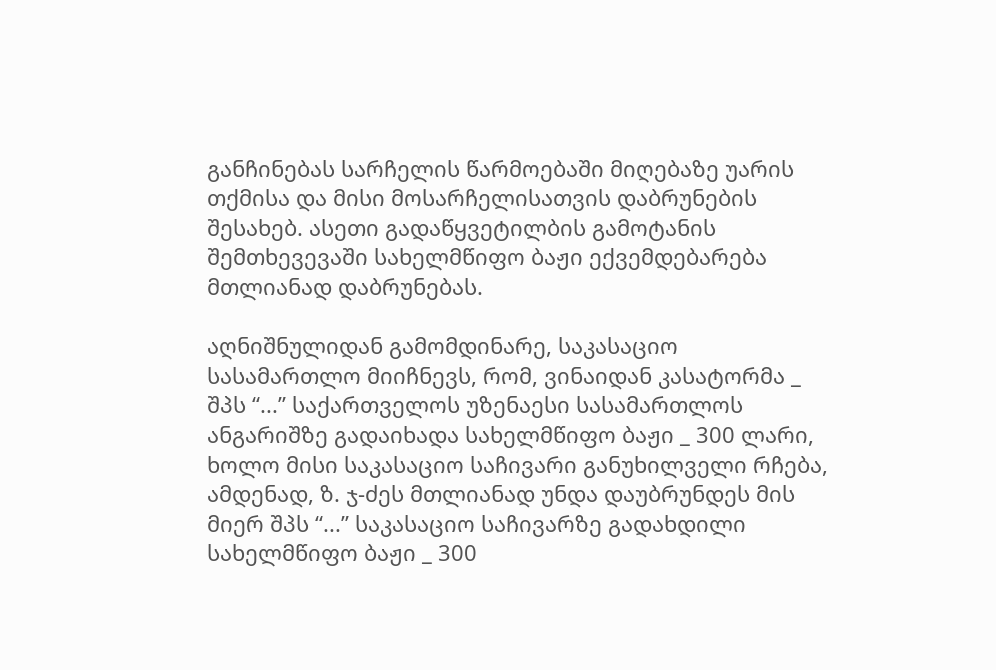განჩინებას სარჩელის წარმოებაში მიღებაზე უარის თქმისა და მისი მოსარჩელისათვის დაბრუნების შესახებ. ასეთი გადაწყვეტილბის გამოტანის შემთხევევაში სახელმწიფო ბაჟი ექვემდებარება მთლიანად დაბრუნებას.

აღნიშნულიდან გამომდინარე, საკასაციო სასამართლო მიიჩნევს, რომ, ვინაიდან კასატორმა _ შპს “...” საქართველოს უზენაესი სასამართლოს ანგარიშზე გადაიხადა სახელმწიფო ბაჟი _ 300 ლარი, ხოლო მისი საკასაციო საჩივარი განუხილველი რჩება, ამდენად, ზ. ჯ-ძეს მთლიანად უნდა დაუბრუნდეს მის მიერ შპს “...” საკასაციო საჩივარზე გადახდილი სახელმწიფო ბაჟი _ 300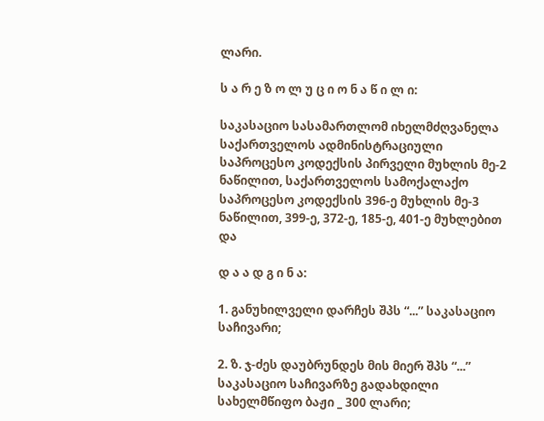ლარი.

ს ა რ ე ზ ო ლ უ ც ი ო ნ ა წ ი ლ ი:

საკასაციო სასამართლომ იხელმძღვანელა საქართველოს ადმინისტრაციული საპროცესო კოდექსის პირველი მუხლის მე-2 ნაწილით, საქართველოს სამოქალაქო საპროცესო კოდექსის 396-ე მუხლის მე-3 ნაწილით, 399-ე, 372-ე, 185-ე, 401-ე მუხლებით და

დ ა ა დ გ ი ნ ა:

1. განუხილველი დარჩეს შპს “...” საკასაციო საჩივარი;

2. ზ. ჯ-ძეს დაუბრუნდეს მის მიერ შპს “...” საკასაციო საჩივარზე გადახდილი სახელმწიფო ბაჟი _ 300 ლარი;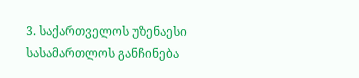3. საქართველოს უზენაესი სასამართლოს განჩინება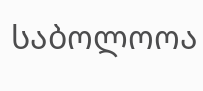საბოლოოა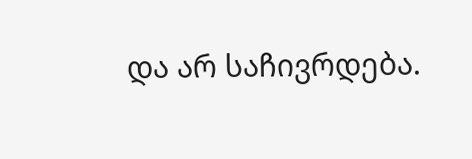და არ საჩივრდება.